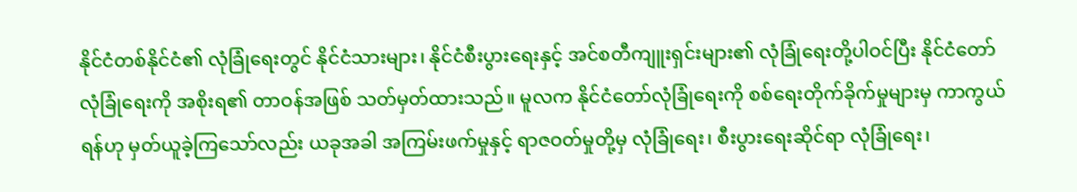နိုင်ငံတစ်နိုင်ငံ၏ လုံခြုံရေးတွင် နိုင်ငံသားများ၊ နိုင်ငံစီးပွားရေးနှင့် အင်စတီကျူးရှင်းများ၏ လုံခြုံရေးတို့ပါဝင်ပြီး နိုင်ငံတော်လုံခြုံရေးကို အစိုးရ၏ တာဝန်အဖြစ် သတ်မှတ်ထားသည်။ မူလက နိုင်ငံတော်လုံခြုံရေးကို စစ်ရေးတိုက်ခိုက်မှုများမှ ကာကွယ်ရန်ဟု မှတ်ယူခဲ့ကြသော်လည်း ယခုအခါ အကြမ်းဖက်မှုနှင့် ရာဇဝတ်မှုတို့မှ လုံခြုံရေး၊ စီးပွားရေးဆိုင်ရာ လုံခြုံရေး၊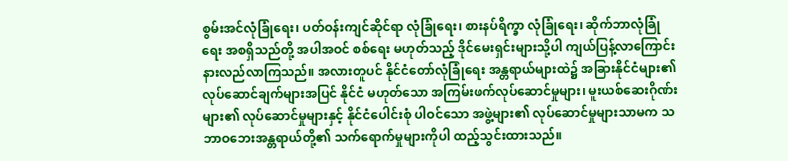စွမ်းအင်လုံခြုံရေး၊ ပတ်ဝန်းကျင်ဆိုင်ရာ လုံခြုံရေး၊ စားနပ်ရိက္ခာ လုံခြုံရေး၊ ဆိုက်ဘာလုံခြုံရေး အစရှိသည်တို့ အပါအဝင် စစ်ရေး မဟုတ်သည့် ဒိုင်မေးရှင်းများသို့ပါ ကျယ်ပြန့်လာကြောင်း နားလည်လာကြသည်။ အလားတူပင် နိုင်ငံတော်လုံခြုံရေး အန္တရာယ်များထဲ၌ အခြားနိုင်ငံများ၏ လုပ်ဆောင်ချက်များအပြင် နိုင်ငံ မဟုတ်သော အကြမ်းဖက်လုပ်ဆောင်မှုများ၊ မူးယစ်ဆေးဂိုဏ်းများ၏ လုပ်ဆောင်မှုများနှင့် နိုင်ငံပေါင်းစုံ ပါဝင်သော အဖွဲ့များ၏ လုပ်ဆောင်မှုများသာမက သဘာဝဘေးအန္တရာယ်တို့၏ သက်ရောက်မှုများကိုပါ ထည့်သွင်းထားသည်။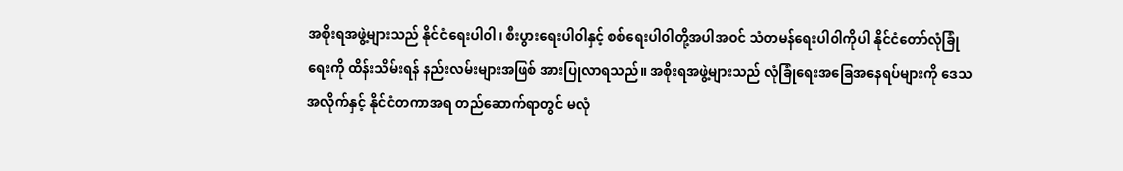အစိုးရအဖွဲ့များသည် နိုင်ငံရေးပါ၀ါ၊ စီးပွားရေးပါ၀ါနှင့် စစ်ရေးပါ၀ါတို့အပါအဝင် သံတမန်ရေးပါ၀ါကိုပါ နိုင်ငံတော်လုံခြုံရေးကို ထိန်းသိမ်းရန် နည်းလမ်းများအဖြစ် အားပြုလာရသည်။ အစိုးရအဖွဲ့များသည် လုံခြုံရေးအခြေအနေရပ်များကို ဒေသအလိုက်နှင့် နိုင်ငံတကာအရ တည်ဆောက်ရာတွင် မလုံ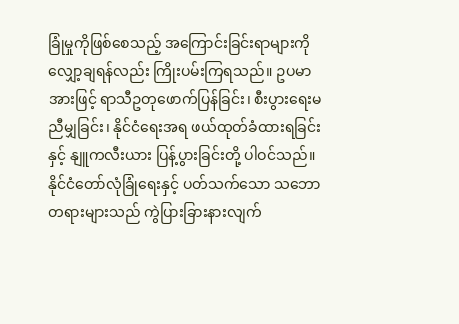ခြုံမှုကိုဖြစ်စေသည့် အကြောင်းခြင်းရာများကို လျှော့ချရန်လည်း ကြိုးပမ်းကြရသည်။ ဥပမာအားဖြင့် ရာသီဥတုဖောက်ပြန်ခြင်း၊ စီးပွားရေးမညီမျှခြင်း၊ နိုင်ငံရေးအရ ဖယ်ထုတ်ခံထားရခြင်းနှင့် နျူကလီးယား ပြန့်ပွားခြင်းတို့ ပါဝင်သည်။ နိုင်ငံတော်လုံခြုံရေးနှင့် ပတ်သက်သော သဘောတရားများသည် ကွဲပြားခြားနားလျက်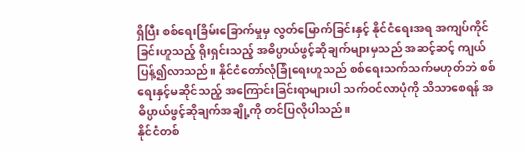ရှိပြီး စစ်ရေးခြိမ်းခြောက်မှုမှ လွတ်မြောက်ခြင်းနှင့် နိုင်ငံရေးအရ အကျပ်ကိုင်ခြင်းဟူသည့် ရိုးရှင်းသည့် အဓိပ္ပာယ်ဖွင့်ဆိုချက်များမှသည် အဆင့်ဆင့် ကျယ်ပြန့်၍လာသည်။ နိုင်ငံတော်လုံခြုံရေးဟူသည် စစ်ရေးသက်သက်မဟုတ်ဘဲ စစ်ရေးနှင့်မဆိုင်သည့် အကြောင်းခြင်းရာများပါ သက်ဝင်လာပုံကို သိသာစေရန် အဓိပ္ပာယ်ဖွင့်ဆိုချက်အချို့ကို တင်ပြလိုပါသည်။
နိုင်ငံတစ်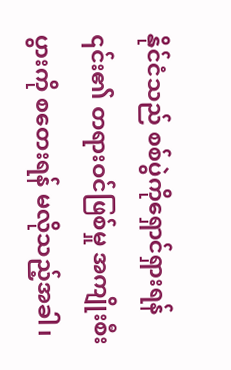နိုင်ငံသည် စစ်ပွဲကိုရှောင်ရှားရန် ၎င်း၏ တရားဝင်ဖြစ်မှု အကျိုးစီးပွားကို စတေးရန် မလိုသည့်အခါ၊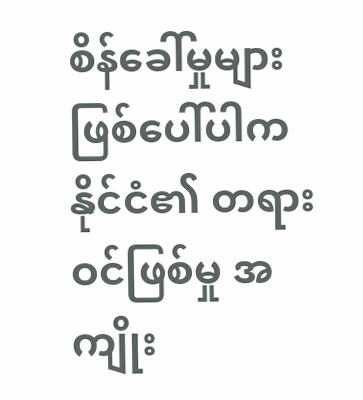စိန်ခေါ်မှုများ ဖြစ်ပေါ်ပါက နိုင်ငံ၏ တရားဝင်ဖြစ်မှု အကျိုး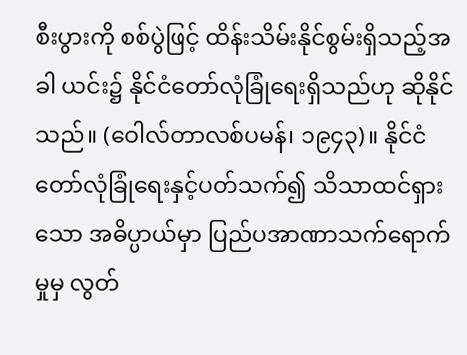စီးပွားကို စစ်ပွဲဖြင့် ထိန်းသိမ်းနိုင်စွမ်းရှိသည့်အခါ ယင်း၌ နိုင်ငံတော်လုံခြုံရေးရှိသည်ဟု ဆိုနိုင်သည်။ (ဝေါလ်တာလစ်ပမန်၊ ၁၉၄၃)။ နိုင်ငံတော်လုံခြုံရေးနှင့်ပတ်သက်၍ သိသာထင်ရှားသော အဓိပ္ပာယ်မှာ ပြည်ပအာဏာသက်ရောက်မှုမှ လွတ်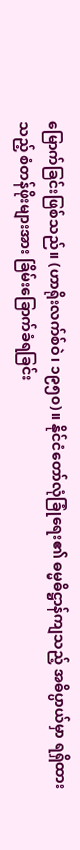မြောက်ခြင်းဖြစ်သည်။ (ဟာရိုးလက်စ်ဝဲ၊ ၁၉၅၀)။ နိုင်ငံတော်လုံခြုံရေး၏ ဓမ္မဓိဋ္ဌာန်ကျသည့် အဓိပ္ပာယ်မှာ ရရှိထားသည့် စံတန်ဖိုးများအား ခြိမ်းခြောက်ခံရခြင်း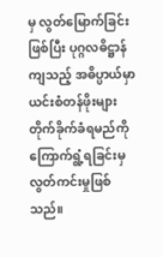မှ လွတ်မြောက်ခြင်းဖြစ်ပြီး ပုဂ္ဂလဓိဋ္ဌာန်ကျသည့် အဓိပ္ပာယ်မှာ ယင်းစံတန်ဖိုးများ တိုက်ခိုက်ခံရမည်ကို ကြောက်ရွံ့ရခြင်းမှ လွတ်ကင်းမှုဖြစ်သည်။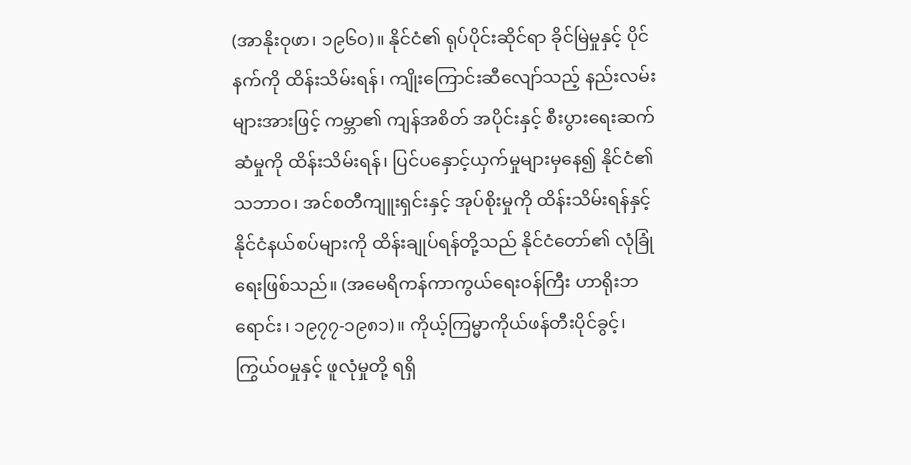(အာနိုးဝုဖာ၊ ၁၉၆၀)။ နိုင်ငံ၏ ရုပ်ပိုင်းဆိုင်ရာ ခိုင်မြဲမှုနှင့် ပိုင်နက်ကို ထိန်းသိမ်းရန်၊ ကျိုးကြောင်းဆီလျော်သည့် နည်းလမ်းများအားဖြင့် ကမ္ဘာ၏ ကျန်အစိတ် အပိုင်းနှင့် စီးပွားရေးဆက်ဆံမှုကို ထိန်းသိမ်းရန်၊ ပြင်ပနှောင့်ယှက်မှုများမှနေ၍ နိုင်ငံ၏ သဘာဝ၊ အင်စတီကျူးရှင်းနှင့် အုပ်စိုးမှုကို ထိန်းသိမ်းရန်နှင့် နိုင်ငံနယ်စပ်များကို ထိန်းချုပ်ရန်တို့သည် နိုင်ငံတော်၏ လုံခြုံရေးဖြစ်သည်။ (အမေရိကန်ကာကွယ်ရေးဝန်ကြီး ဟာရိုးဘရောင်း၊ ၁၉၇၇-၁၉၈၁)။ ကိုယ့်ကြမ္မာကိုယ်ဖန်တီးပိုင်ခွင့်၊ ကြွယ်ဝမှုနှင့် ဖူလုံမှုတို့ ရရှိ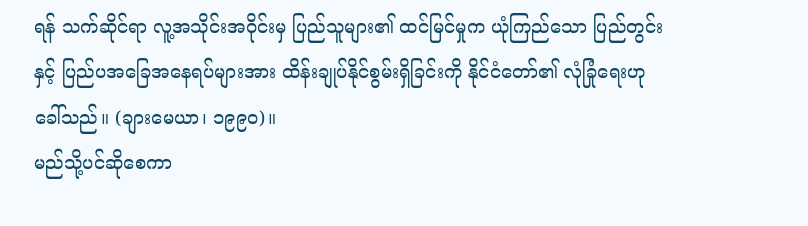ရန် သက်ဆိုင်ရာ လူ့အသိုင်းအဝိုင်းမှ ပြည်သူများ၏ ထင်မြင်မှုက ယုံကြည်သော ပြည်တွင်း နှင့် ပြည်ပအခြေအနေရပ်များအား ထိန်းချုပ်နိုင်စွမ်းရှိခြင်းကို နိုင်ငံတော်၏ လုံခြုံရေးဟု ခေါ်သည်။ (ချားမေယာ၊ ၁၉၉၀)။
မည်သို့ပင်ဆိုစေကာ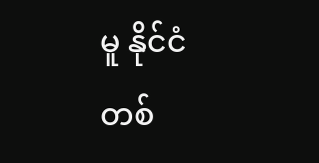မူ နိုင်ငံတစ်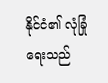နိုင်ငံ၏ လုံခြုံရေးသည်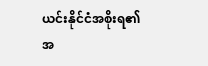ယင်းနိုင်ငံအစိုးရ၏ အ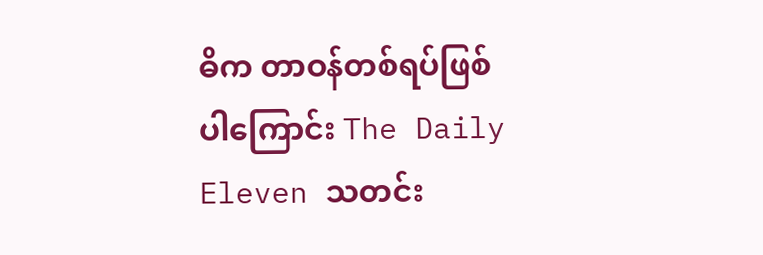ဓိက တာဝန်တစ်ရပ်ဖြစ်ပါကြောင်း The Daily Eleven သတင်း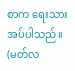စာက ရေးသားအပ်ပါသည်။
(မတ်လ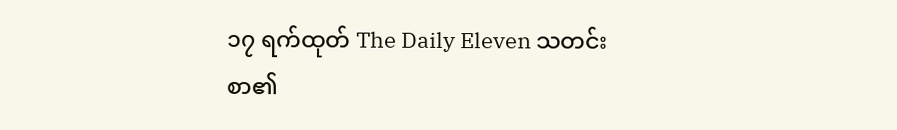၁၇ ရက်ထုတ် The Daily Eleven သတင်းစာ၏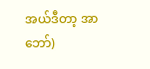အယ်ဒီတာ့ အာဘော်)